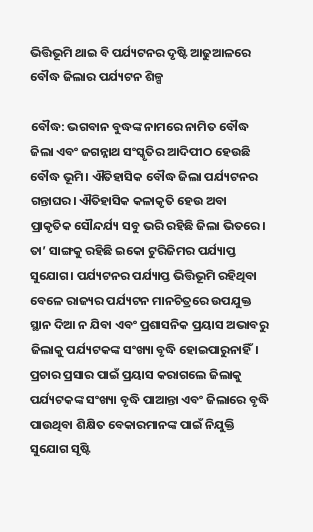ଭିତ୍ତିଭୂମି ଥାଇ ବି ପର୍ଯ୍ୟଟନର ଦୃଷ୍ଟି ଆଢୁଆଳରେ ବୌଦ୍ଧ ଜିଲାର ପର୍ଯ୍ୟଟନ ଶିଳ୍ପ

ବୌଦ୍ଧ: ଭଗବାନ ବୁଦ୍ଧଙ୍କ ନାମରେ ନାମିତ ବୌଦ୍ଧ ଜିଲା ଏବଂ ଜଗନ୍ନାଥ ସଂସ୍କୃତିର ଆଦିପୀଠ ହେଉଛି ବୌଦ୍ଧ ଭୂମି। ଐତିହାସିକ ବୌଦ୍ଧ ଜିଲା ପର୍ଯ୍ୟଟନର ଗନ୍ତାଘର। ଐତିହାସିକ କଳାକୃତି ହେଉ ଅବା ପ୍ରାକୃତିକ ସୌନ୍ଦର୍ଯ୍ୟ ସବୁ ଭରି ରହିଛି ଜିଲା ଭିତରେ। ତା’ ସାଙ୍ଗକୁ ରହିଛି ଇକୋ ଟୁରିଜିମର ପର୍ଯ୍ୟାପ୍ତ ସୁଯୋଗ। ପର୍ଯ୍ୟଟନର ପର୍ଯ୍ୟାପ୍ତ ଭିତ୍ତିଭୂମି ରହିଥିବା ବେଳେ ରାଜ୍ୟର ପର୍ଯ୍ୟଟନ ମାନଚିତ୍ରରେ ଉପଯୁକ୍ତ ସ୍ଥାନ ଦିଆ ନ ଯିବା ଏବଂ ପ୍ରଶାସନିକ ପ୍ରୟାସ ଅଭାବରୁ ଜିଲାକୁ ପର୍ଯ୍ୟଟକଙ୍କ ସଂଖ୍ୟା ବୃଦ୍ଧି ହୋଇପାରୁନାହିଁ। ପ୍ରଚାର ପ୍ରସାର ପାଇଁ ପ୍ରୟାସ କରାଗଲେ ଜିଲାକୁ ପର୍ଯ୍ୟଟକଙ୍କ ସଂଖ୍ୟା ବୃଦ୍ଧି ପାଆନ୍ତା ଏବଂ ଜିଲାରେ ବୃଦ୍ଧି ପାଉଥିବା ଶିକ୍ଷିତ ବେକାରମାନଙ୍କ ପାଇଁ ନିଯୁକ୍ତି ସୁଯୋଗ ସୃଷ୍ଟି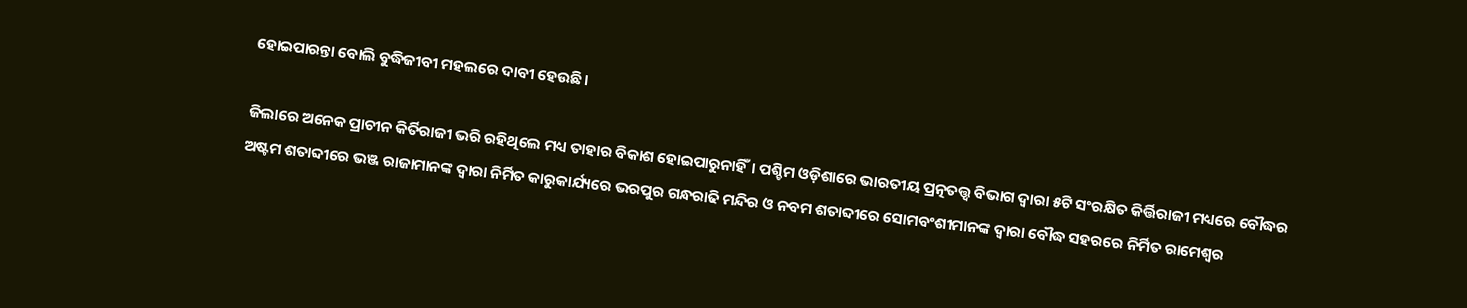ହୋଇପାରନ୍ତା ବୋଲି ବୁଦ୍ଧିଜୀବୀ ମହଲରେ ଦାବୀ ହେଉଛି।

ଜିଲାରେ ଅନେକ ପ୍ରାଚୀନ କିର୍ତିରାଜୀ ଭରି ରହିଥିଲେ ମଧ୍ୟ ତାହାର ବିକାଶ ହୋଇପାରୁନାହିଁ। ପଶ୍ଚିମ ଓଡ଼ିଶାରେ ଭାରତୀୟ ପ୍ରତ୍ନତତ୍ତ୍ବ ବିଭାଗ ଦ୍ୱାରା ୫ଟି ସଂରକ୍ଷିତ କିର୍ତ୍ତିରାଜୀ ମଧ୍ୟରେ ବୌଦ୍ଧର ଅଷ୍ଟମ ଶତାବ୍ଦୀରେ ଭଞ୍ଜ ରାଜାମାନଙ୍କ ଦ୍ୱାରା ନିର୍ମିତ କାରୁକାର୍ଯ୍ୟରେ ଭରପୁର ଗନ୍ଧରାଢି ମନ୍ଦିର ଓ ନବମ ଶତାବ୍ଦୀରେ ସୋମବଂଶୀମାନଙ୍କ ଦ୍ୱାରା ବୌଦ୍ଧ ସହରରେ ନିର୍ମିତ ରାମେଶ୍ୱର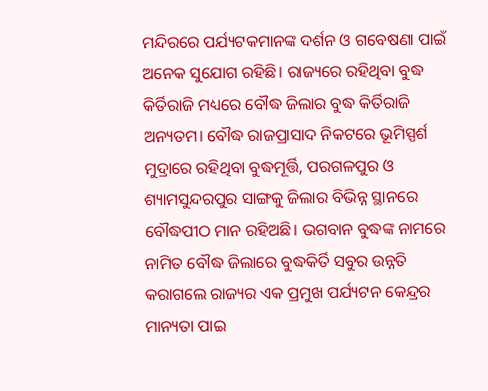ମନ୍ଦିରରେ ପର୍ଯ୍ୟଟକମାନଙ୍କ ଦର୍ଶନ ଓ ଗବେଷଣା ପାଇଁ ଅନେକ ସୁଯୋଗ ରହିଛି। ରାଜ୍ୟରେ ରହିଥିବା ବୁଦ୍ଧ କିର୍ତିରାଜି ମଧ୍ୟରେ ବୌଦ୍ଧ ଜିଲାର ବୁଦ୍ଧ କିର୍ତିରାଜି ଅନ୍ୟତମ। ବୌଦ୍ଧ ରାଜପ୍ରାସାଦ ନିକଟରେ ଭୂମିସ୍ପର୍ଶ ମୁଦ୍ରାରେ ରହିଥିବା ବୁଦ୍ଧମୂର୍ତ୍ତି, ପରଗଳପୁର ଓ ଶ୍ୟାମସୁନ୍ଦରପୁର ସାଙ୍ଗକୁ ଜିଲାର ବିଭିନ୍ନ ସ୍ଥାନରେ ବୌଦ୍ଧପୀଠ ମାନ ରହିଅଛି। ଭଗବାନ ବୁଦ୍ଧଙ୍କ ନାମରେ ନାମିତ ବୌଦ୍ଧ ଜିଲାରେ ବୁଦ୍ଧକିର୍ତି ସବୁର ଉନ୍ନତି କରାଗଲେ ରାଜ୍ୟର ଏକ ପ୍ରମୁଖ ପର୍ଯ୍ୟଟନ କେନ୍ଦ୍ରର ମାନ୍ୟତା ପାଇ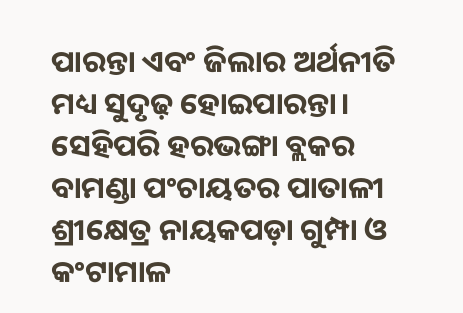ପାରନ୍ତା ଏବଂ ଜିଲାର ଅର୍ଥନୀତି ମଧ୍ୟ ସୁଦୃଢ଼ ହୋଇପାରନ୍ତା। ସେହିପରି ହରଭଙ୍ଗା ବ୍ଲକର ବାମଣ୍ଡା ପଂଚାୟତର ପାତାଳୀ ଶ୍ରୀକ୍ଷେତ୍ର ନାୟକପଡ଼ା ଗୁମ୍ପା ଓ କଂଟାମାଳ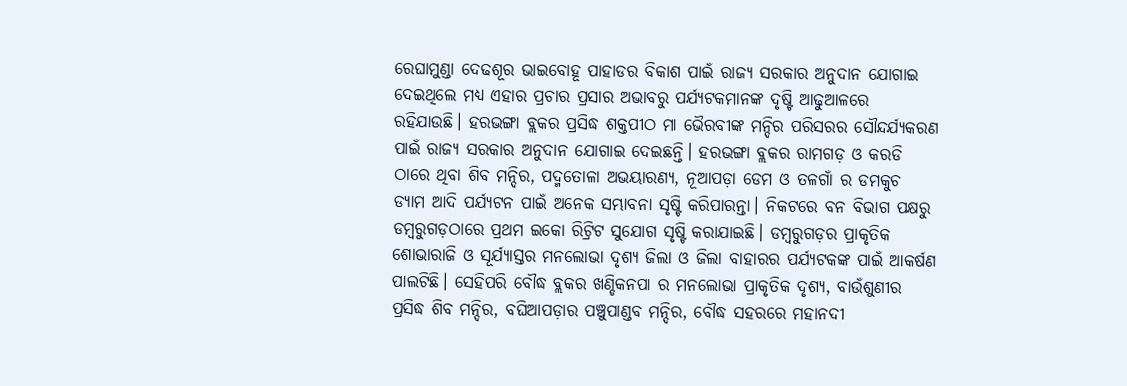ରେଘାମୁଣ୍ଡା ଦେଢଶୂର ଭାଇବୋହୂ ପାହାଡର ବିକାଶ ପାଇଁ ରାଜ୍ୟ ସରକାର ଅନୁଦାନ ଯୋଗାଇ ଦେଇଥିଲେ ମଧ୍ୟ ଏହାର ପ୍ରଚାର ପ୍ରସାର ଅଭାବରୁ ପର୍ଯ୍ୟଟକମାନଙ୍କ ଦୃଷ୍ଟି ଆଢୁଆଳରେ ରହିଯାଉଛି। ହରଭଙ୍ଗା ବ୍ଲକର ପ୍ରସିଦ୍ଧ ଶକ୍ତପୀଠ ମା ଭୈରବୀଙ୍କ ମନ୍ଦିର ପରିସରର ସୌନ୍ଦର୍ଯ୍ୟକରଣ ପାଇଁ ରାଜ୍ୟ ସରକାର ଅନୁଦାନ ଯୋଗାଇ ଦେଇଛନ୍ତି। ହରଭଙ୍ଗା ବ୍ଲକର ରାମଗଡ଼ ଓ କରଡି ଠାରେ ଥିବା ଶିବ ମନ୍ଦିର, ପଦ୍ମତୋଳା ଅଭୟାରଣ୍ୟ, ନୂଆପଡ଼ା ଡେମ ଓ ତଳଗାଁ ର ଡମକୁଚ ଡ୍ୟାମ ଆଦି ପର୍ଯ୍ୟଟନ ପାଇଁ ଅନେକ ସମ୍ଭାବନା ସୃଷ୍ଟି କରିପାରନ୍ତା। ନିକଟରେ ବନ ବିଭାଗ ପକ୍ଷରୁ ଡମ୍ବରୁଗଡ଼ଠାରେ ପ୍ରଥମ ଇକୋ ରିଟ୍ରିଟ ସୁଯୋଗ ସୃଷ୍ଟି କରାଯାଇଛି। ଡମ୍ବରୁଗଡ଼ର ପ୍ରାକୃତିକ ଶୋଭାରାଜି ଓ ସୂର୍ଯ୍ୟାସ୍ତର ମନଲୋଭା ଦୃଶ୍ୟ ଜିଲା ଓ ଜିଲା ବାହାରର ପର୍ଯ୍ୟଟକଙ୍କ ପାଇଁ ଆକର୍ଷଣ ପାଲଟିଛି। ସେହିପରି ବୌଦ୍ଧ ବ୍ଲକର ଖଣ୍ଡିକନପା ର ମନଲୋଭା ପ୍ରାକୃତିକ ଦୃଶ୍ୟ, ବାଉଁଶୁଣୀର ପ୍ରସିଦ୍ଧ ଶିବ ମନ୍ଦିର, ବଘିଆପଡ଼ାର ପଞ୍ଚୁପାଣ୍ଡବ ମନ୍ଦିର, ବୌଦ୍ଧ ସହରରେ ମହାନଦୀ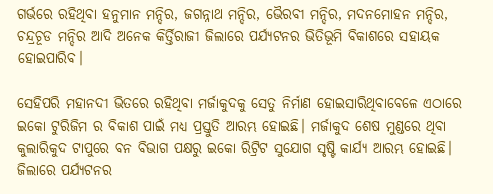ଗର୍ଭରେ ରହିଥିବା ହନୁମାନ ମନ୍ଦିର, ଜଗନ୍ନାଥ ମନ୍ଦିର, ଭୈରବୀ ମନ୍ଦିର, ମଦନମୋହନ ମନ୍ଦିର, ଚନ୍ଦ୍ରଚୂଡ ମନ୍ଦିର ଆଦି ଅନେକ କିର୍ତ୍ତିରାଜୀ ଜିଲାରେ ପର୍ଯ୍ୟଟନର ଭିତିଭୂମି ବିକାଶରେ ସହାୟକ ହୋଇପାରିବ।

ସେହିପରି ମହାନଦୀ ଭିତରେ ରହିଥିବା ମର୍ଜାକୁଦକୁ ସେତୁ ନିର୍ମାଣ ହୋଇସାରିଥିବାବେଳେ ଏଠାରେ ଇକୋ ଟୁରିଜିମ ର ବିକାଶ ପାଇଁ ମଧ୍ୟ ପ୍ରସ୍ତୁତି ଆରମ୍ଭ ହୋଇଛି। ମର୍ଜାକୁଦ ଶେଷ ମୁଣ୍ଡରେ ଥିବା କୁଲାରିକୁଦ ଟାପୁରେ ବନ ବିଭାଗ ପକ୍ଷରୁ ଇକୋ ରିଟ୍ରିଟ ସୁଯୋଗ ସୃଷ୍ଟି କାର୍ଯ୍ୟ ଆରମ୍ଭ ହୋଇଛି। ଜିଲାରେ ପର୍ଯ୍ୟଟନର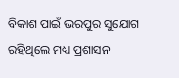ବିକାଶ ପାଇଁ ଭରପୁର ସୁଯୋଗ ରହିଥିଲେ ମଧ୍ୟ ପ୍ରଶାସନ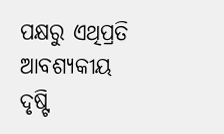ପକ୍ଷରୁ ଏଥିପ୍ରତି ଆବଶ୍ୟକୀୟ ଦୃଷ୍ଟି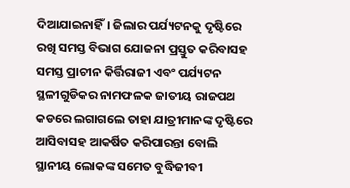ଦିଆଯାଇନାହିଁ। ଜିଲାର ପର୍ଯ୍ୟଟନକୁ ଦୃଷ୍ଟିରେ ରଖି ସମସ୍ତ ବିଭାଗ ଯୋଜନା ପ୍ରସ୍ତୁତ କରିବାସହ ସମସ୍ତ ପ୍ରାଚୀନ କିର୍ତ୍ତିରାଜୀ ଏବଂ ପର୍ଯ୍ୟଟନ ସ୍ଥଳୀଗୁଡିକର ନାମଫଳକ ଜାତୀୟ ରାଜପଥ କଡରେ ଲଗାଗଲେ ତାହା ଯାତ୍ରୀମାନଙ୍କ ଦୃଷ୍ଟିରେ ଆସିବାସହ ଆକର୍ଷିତ କରିପାରନ୍ତା ବୋଲି ସ୍ଥାନୀୟ ଲୋକଙ୍କ ସମେତ ବୁଦ୍ଧିଜୀବୀ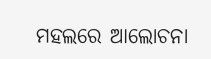ମହଲରେ ଆଲୋଚନା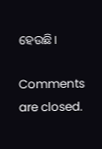ହେଉଛି।

Comments are closed.